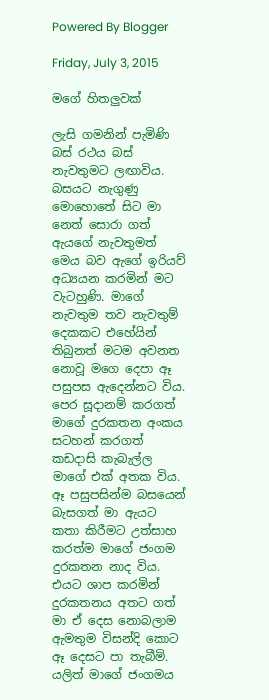Powered By Blogger

Friday, July 3, 2015

මගේ හිතලුවක්

ලැසි ගමනින් පැමිණි බස් රථය බස් නැවතුමට ලඟාවිය. බසයට නැගුණු මොහොතේ සිට මා නෙත් සොරා ගත් ඇයගේ නැවතුමත් මෙය බව ඇගේ ඉරියව් අධ්‍යයන කරමින් මට වැටහුණි. මාගේ නැවතුම තව නැවතුම් දෙකකට එහේයින් තිබුනත් මටම අවනත නොවූ මගෙ දෙපා ඈ පසුපස ඇදෙන්නට විය. පෙර සූදානම් කරගත් මාගේ දුරකතන අංකය සටහන් කරගත් කඩදාසි කැබැල්ල මාගේ එක් අතක විය. ඈ පසුපසින්ම බසයෙන් බැසගත් මා ඇයට කතා කිරීමට උත්සාහ කරත්ම මාගේ ජංගම දුරකතන නාද විය. එයට ශාප කරමින් දුරකතනය අතට ගත් මා ඒ දෙස නොබලාම ඇමතුම විසන්දි කොට ඈ දෙසට පා තැබීමි. යලිත් මාගේ ජංගමය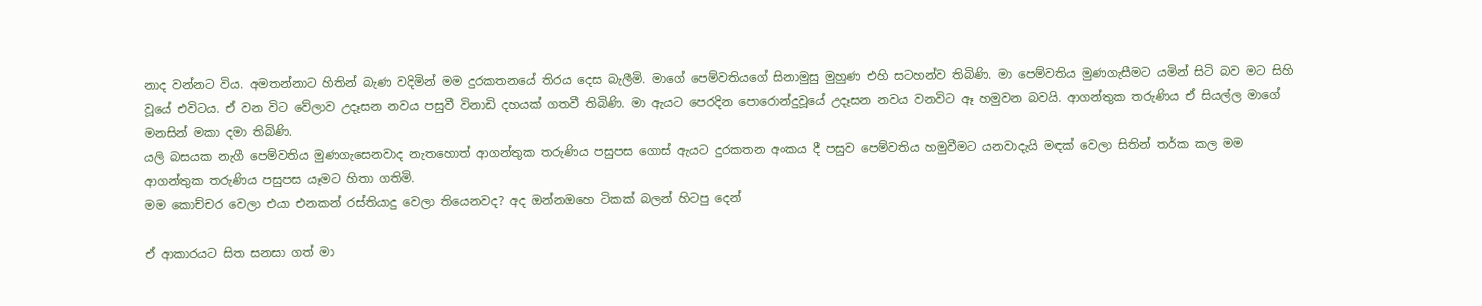නාද වන්නට විය. අමතන්නාට හිතින් බැණ වදිමින් මම දුරකතනයේ තිරය දෙස බැලීමි. මාගේ පෙම්වතියගේ සිනාමුසු මුහුණ එහි සටහන්ව තිබිණි. මා පෙම්වතිය මුණගැසීමට යමින් සිටි බව මට සිහි වූයේ එවිටය. ඒ වන විට වේලාව උදෑසන නවය පසුවී විනාඩි දහයක් ගතවී තිබිණි. මා ඇයට පෙරදින පොරොන්දුවූයේ උදෑසන නවය වනවිට ඈ හමුවන බවයි. ආගන්තුක තරුණිය ඒ සියල්ල මාගේ මනසින් මකා දමා තිබිණි.
යලි බසයක නැගී පෙම්වතිය මුණගැසෙනවාද නැතහොත් ආගන්තුක තරුණිය පසුපස ගොස් ඇයට දුරකතන අංකය දී පසුව පෙම්වතිය හමුවීමට යනවාදැයි මඳක් වෙලා සිතින් තර්ක කල මම ආගන්තුක තරුණිය පසුපස යෑමට හිතා ගතිමි.
මම කොච්චර වෙලා එයා එනකන් රස්තියාදු වෙලා තියෙනවද? අද ඔන්නඔහෙ ටිකක් බලන් හිටපු දෙන්

ඒ ආකාරයට සිත සනසා ගත් මා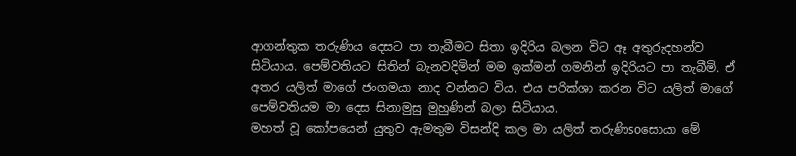ආගන්තුක තරුණිය දෙසට පා තැබීමට සිතා ඉදිරිය බලන විට ඈ අතුරුදහන්ව සිටියාය. පෙම්වතියට සිතින් බැනවදිමින් මම ඉක්මන් ගමනින් ඉදිරියට පා තැබීමි. ඒ අතර යලිත් මාගේ ජංගමයා නාද වන්නට විය. එය පරික්ශා කරන විට යලිත් මාගේ පෙම්වතියම මා දෙස සිනාමුසු මුහුණින් බලා සිටියාය.
මහත් වූ කෝපයෙන් යුතුව ඇමතුම විසන්දි කල මා යලිත් තරුණිsoසොයා මේ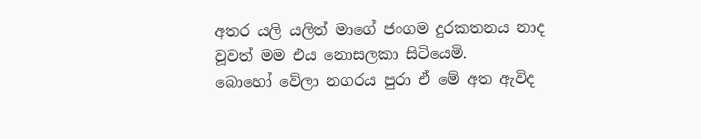අතර යලි යලිත් මාගේ ජංගම දුරකතනය නාද වූවත් මම එය නොසලකා සිටියෙමි.
බොහෝ වේලා නගරය පුරා ඒ මේ අත ඇවිද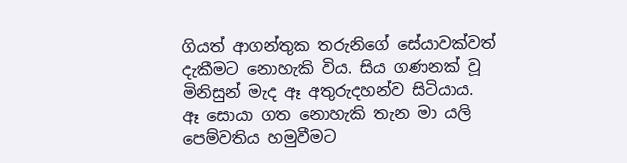ගියත් ආගන්තුක තරුනිගේ සේයාවක්වත් දැකීමට නොහැකි විය. සිය ගණනක් වූ මිනිසුන් මැද ඈ අතුරුදහන්ව සිටියාය.
ඈ සොයා ගත නොහැකි තැන මා යලි පෙම්වතිය හමුවීමට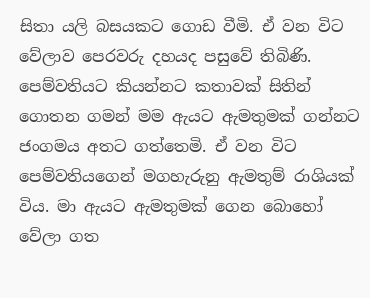සිතා යලි බසයකට ගොඩ වීමි. ඒ වන විට වේලාව පෙරවරු දහයද පසුවේ තිබිණි. පෙම්වතියට කියන්නට කතාවක් සිතින් ගොතන ගමන් මම ඇයට ඇමතුමක් ගන්නට ජංගමය අතට ගත්තෙමි. ඒ වන විට පෙම්වතියගෙන් මගහැරුනු ඇමතුම් රාශියක් විය. මා ඇයට ඇමතුමක් ගෙන බොහෝ වේලා ගත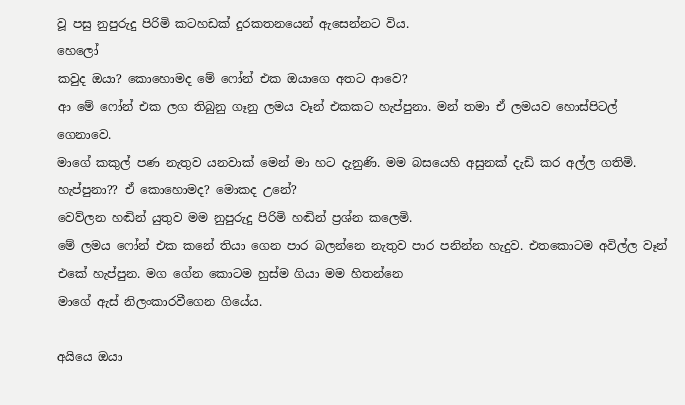වූ පසු නුපුරුදු පිරිමි කටහඩක් දුරකතනයෙන් ඇසෙන්නට විය.
හෙලෝ
කවුද ඔයා? කොහොමද මේ ෆෝන් එක ඔයාගෙ අතට ආවෙ?
ආ මේ ෆෝන් එක ලග තිබුනු ගෑනු ලමය වෑන් එකකට හැප්පුනා. මන් තමා ඒ ලමයව හොස්පිටල් ගෙනාවෙ.
මාගේ කකුල් පණ නැතුව යනවාක් මෙන් මා හට දැනුණි. මම බසයෙහි අසුනක් දැඩි කර අල්ල ගතිමි.
හැප්පුනා?? ඒ කොහොමද? මොකද උනේ?
වෙව්ලන හඬින් යුතුව මම නුපුරුදු පිරිමි හඬින් ප්‍රශ්න කලෙමි.
මේ ලමය ෆෝන් එක කනේ තියා ගෙන පාර බලන්නෙ නැතුව පාර පනින්න හැදුව. එතකොටම අවිල්ල වෑන් එකේ හැප්පුන. මග ගේන කොටම හුස්ම ගියා මම හිතන්නෙ
මාගේ ඇස් නිලංකාරවීගෙන ගියේය.

අයියෙ ඔයා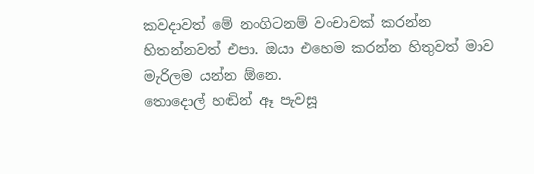කවදාවත් මේ නංගිටනම් වංචාවක් කරන්න හිතන්නවත් එපා. ඔයා එහෙම කරන්න හිතුවත් මාව මැරිලම යන්න ඕනෙ.
තොදොල් හඬින් ඈ පැවසූ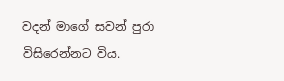වදන් මාගේ සවන් පුරා විසිරෙන්නට විය.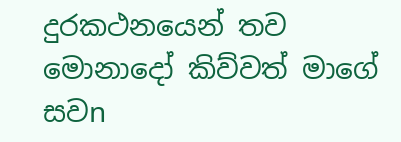දුරකථනයෙන් තව මොනාදෝ කිව්වත් මාගේ සවn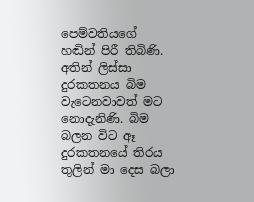පෙම්වතියගේ හඬින් පිරී තිබිණි.
අතින් ලිස්සා දුරකතනය බිම වැටෙනවාවත් මට නොදැනිණි. බිම බලන විට ඈ දුරකතනයේ තිරය තුලින් මා දෙස බලා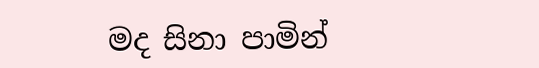මද සිනා පාමින්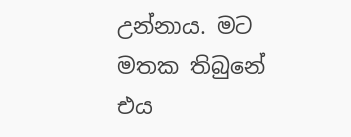උන්නාය. මට මතක තිබුනේ එය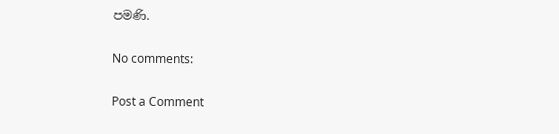පමණි.

No comments:

Post a Comment